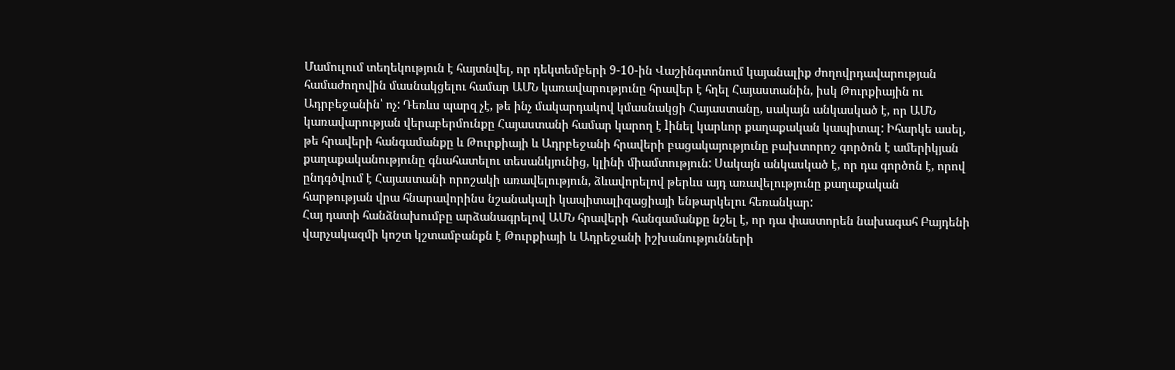Մամուլում տեղեկություն է հայտնվել, որ դեկտեմբերի 9-10-ին Վաշինգտոնում կայանալիք ժողովրդավարության համաժողովին մասնակցելու համար ԱՄՆ կառավարությունը հրավեր է հղել Հայաստանին, իսկ Թուրքիային ու Ադրբեջանին՝ ոչ: Դեռևս պարզ չէ, թե ինչ մակարդակով կմասնակցի Հայաստանը, սակայն անկասկած է, որ ԱՄՆ կառավարության վերաբերմունքը Հայաստանի համար կարող է lինել կարևոր քաղաքական կապիտալ: Իհարկե ասել, թե հրավերի հանգամանքը և Թուրքիայի և Ադրբեջանի հրավերի բացակայությունը բախտորոշ գործոն է ամերիկյան քաղաքականությունը գնահատելու տեսանկյունից, կլինի միամտություն: Սակայն անկասկած է, որ դա գործոն է, որով ընդգծվում է Հայաստանի որոշակի առավելություն, ձևավորելով թերևս այդ առավելությունը քաղաքական հարթության վրա հնարավորինս նշանակալի կապիտալիզացիայի ենթարկելու հեռանկար:
Հայ դատի հանձնախումբը արձանագրելով ԱՄՆ հրավերի հանգամանքը նշել է, որ դա փաստորեն նախագահ Բայդենի վարչակազմի կոշտ կշտամբանքն է Թուրքիայի և Ադրեջանի իշխանությունների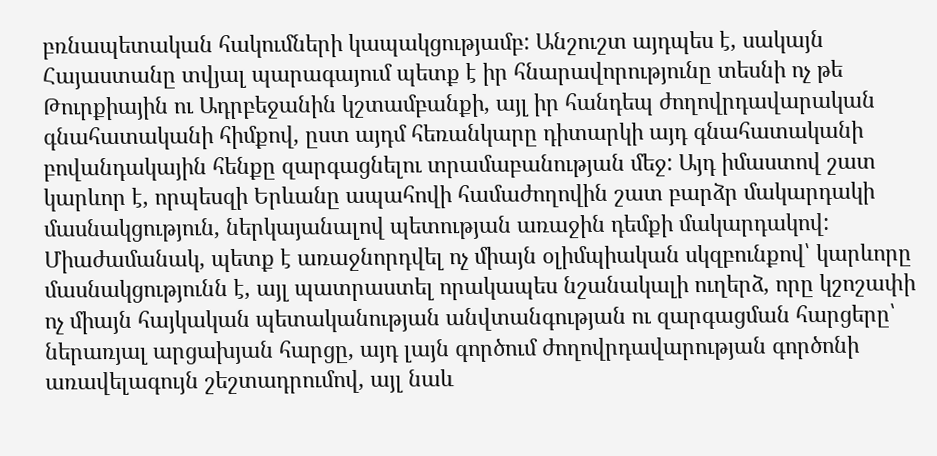բռնապետական հակումների կապակցությամբ: Անշուշտ այդպես է, սակայն Հայաստանը տվյալ պարագայում պետք է իր հնարավորությունը տեսնի ոչ թե Թուրքիային ու Ադրբեջանին կշտամբանքի, այլ իր հանդեպ ժողովրդավարական գնահատականի հիմքով, ըստ այդմ հեռանկարը դիտարկի այդ գնահատականի բովանդակային հենքը զարգացնելու տրամաբանության մեջ: Այդ իմաստով շատ կարևոր է, որպեսզի Երևանը ապահովի համաժողովին շատ բարձր մակարդակի մասնակցություն, ներկայանալով պետության առաջին դեմքի մակարդակով:
Միաժամանակ, պետք է առաջնորդվել ոչ միայն օլիմպիական սկզբունքով՝ կարևորը մասնակցությունն է, այլ պատրաստել որակապես նշանակալի ուղերձ, որը կշոշափի ոչ միայն հայկական պետականության անվտանգության ու զարգացման հարցերը՝ ներառյալ արցախյան հարցը, այդ լայն գործում ժողովրդավարության գործոնի առավելագույն շեշտադրումով, այլ նաև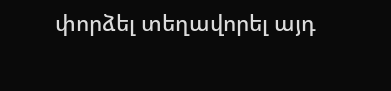փորձել տեղավորել այդ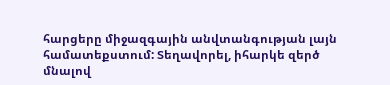հարցերը միջազգային անվտանգության լայն համատեքստում: Տեղավորել, իհարկե զերծ մնալով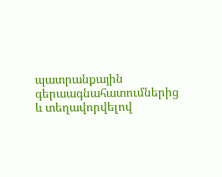պատրանքային գերաագնահատումներից և տեղավորվելով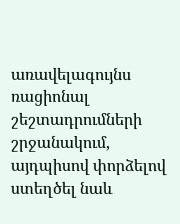առավելագույնս ռացիոնալ շեշտադրումների շրջանակում, այդպիսով փորձելով ստեղծել նաև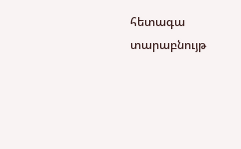հետագա տարաբնույթ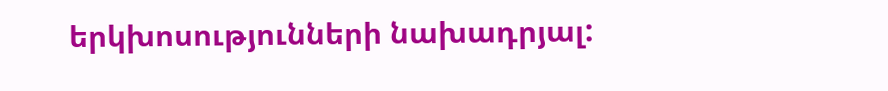երկխոսությունների նախադրյալ: